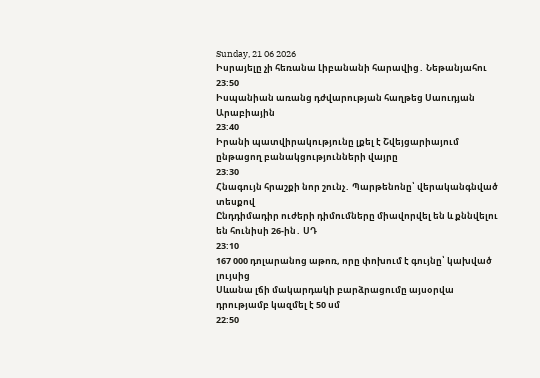Sunday, 21 06 2026
Իսրայելը չի հեռանա Լիբանանի հարավից․ Նեթանյահու
23:50
Իսպանիան առանց դժվարության հաղթեց Սաուդյան Արաբիային
23:40
Իրանի պատվիրակությունը լքել է Շվեյցարիայում ընթացող բանակցությունների վայրը
23:30
Հնագույն հրաշքի նոր շունչ․ Պարթենոնը՝ վերականգնված տեսքով
Ընդդիմադիր ուժերի դիմումները միավորվել են և քննվելու են հունիսի 26-ին․ ՍԴ
23:10
167 000 դոլարանոց աթոռ, որը փոխում է գույնը՝ կախված լույսից
Սևանա լճի մակարդակի բարձրացումը այսօրվա դրությամբ կազմել է 50 սմ
22:50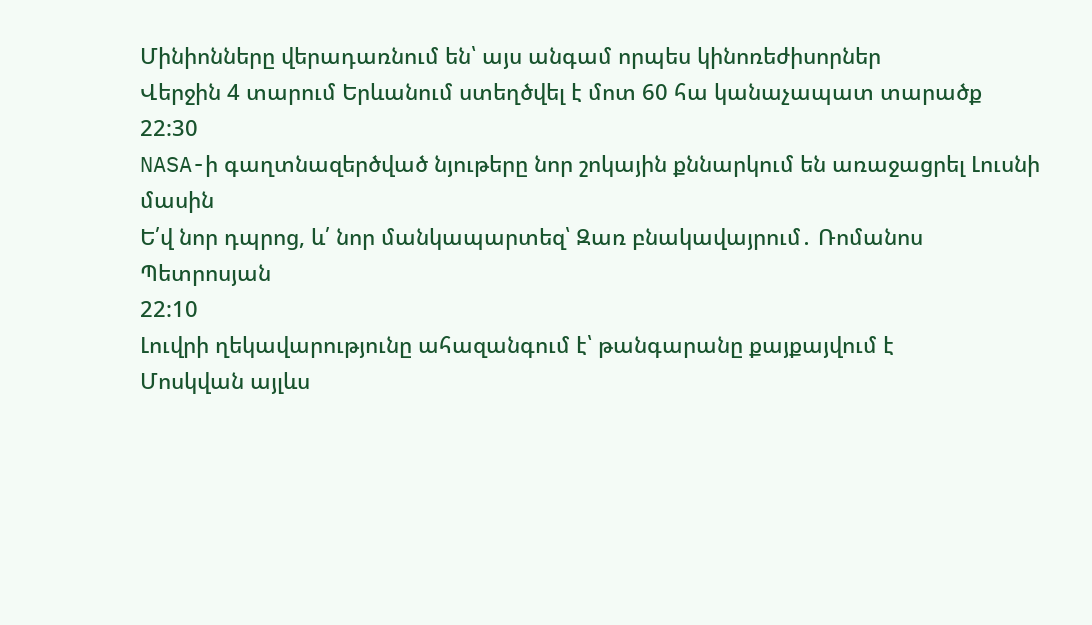Մինիոնները վերադառնում են՝ այս անգամ որպես կինոռեժիսորներ
Վերջին 4 տարում Երևանում ստեղծվել է մոտ 60 հա կանաչապատ տարածք
22:30
NASA-ի գաղտնազերծված նյութերը նոր շոկային քննարկում են առաջացրել Լուսնի մասին
Ե՛վ նոր դպրոց, և՛ նոր մանկապարտեզ՝ Զառ բնակավայրում․ Ռոմանոս Պետրոսյան
22:10
Լուվրի ղեկավարությունը ահազանգում է՝ թանգարանը քայքայվում է
Մոսկվան այլևս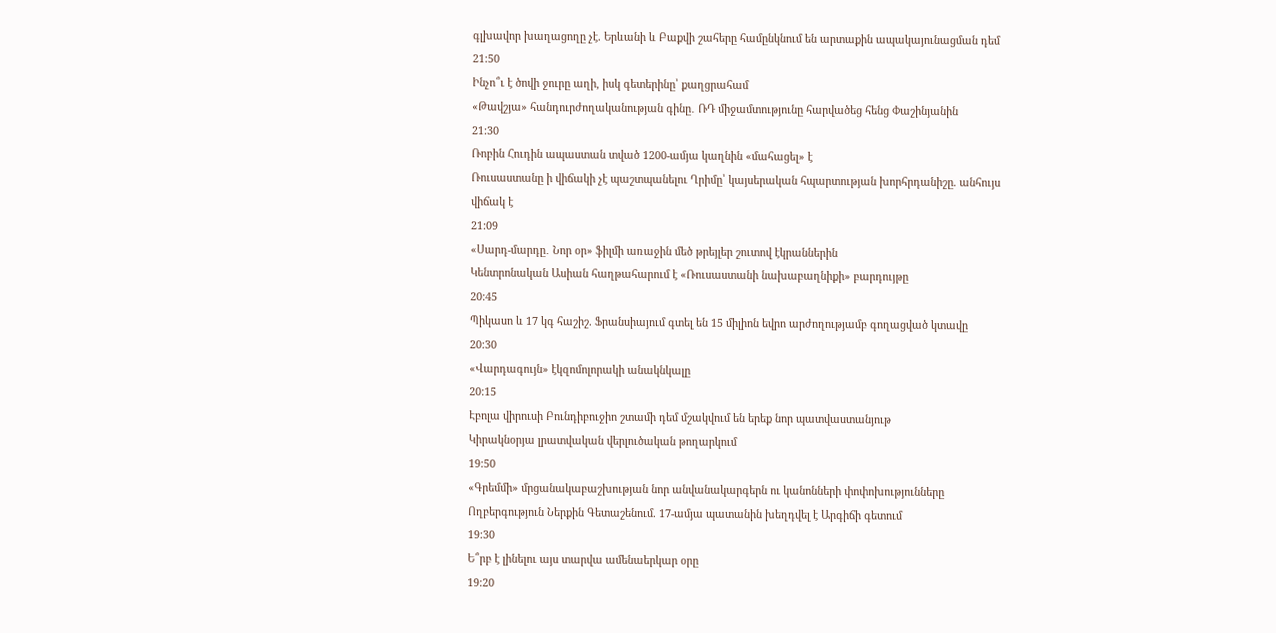գլխավոր խաղացողը չէ. Երևանի և Բաքվի շահերը համընկնում են արտաքին ապակայունացման դեմ
21:50
Ինչո՞ւ է ծովի ջուրը աղի, իսկ գետերինը՝ քաղցրահամ
«Թավշյա» հանդուրժողականության գինը․ ՌԴ միջամտությունը հարվածեց հենց Փաշինյանին
21:30
Ռոբին Հուդին ապաստան տված 1200-ամյա կաղնին «մահացել» է
Ռուսաստանը ի վիճակի չէ պաշտպանելու Ղրիմը՝ կայսերական հպարտության խորհրդանիշը. անհույս վիճակ է
21:09
«Սարդ-մարդը․ Նոր օր» ֆիլմի առաջին մեծ թրեյլեր շուտով էկրաններին
Կենտրոնական Ասիան հաղթահարում է «Ռուսաստանի նախաբաղնիքի» բարդույթը
20:45
Պիկասո և 17 կգ հաշիշ. Ֆրանսիայում գտել են 15 միլիոն եվրո արժողությամբ գողացված կտավը
20:30
«Վարդագույն» էկզոմոլորակի անակնկալը
20:15
Էբոլա վիրուսի Բունդիբուջիո շտամի դեմ մշակվում են երեք նոր պատվաստանյութ
Կիրակնօրյա լրատվական վերլուծական թողարկում
19:50
«Գրեմմի» մրցանակաբաշխության նոր անվանակարգերն ու կանոնների փոփոխությունները
Ողբերգություն Ներքին Գետաշենում. 17-ամյա պատանին խեղդվել է Արգիճի գետում
19:30
Ե՞րբ է լինելու այս տարվա ամենաերկար օրը
19:20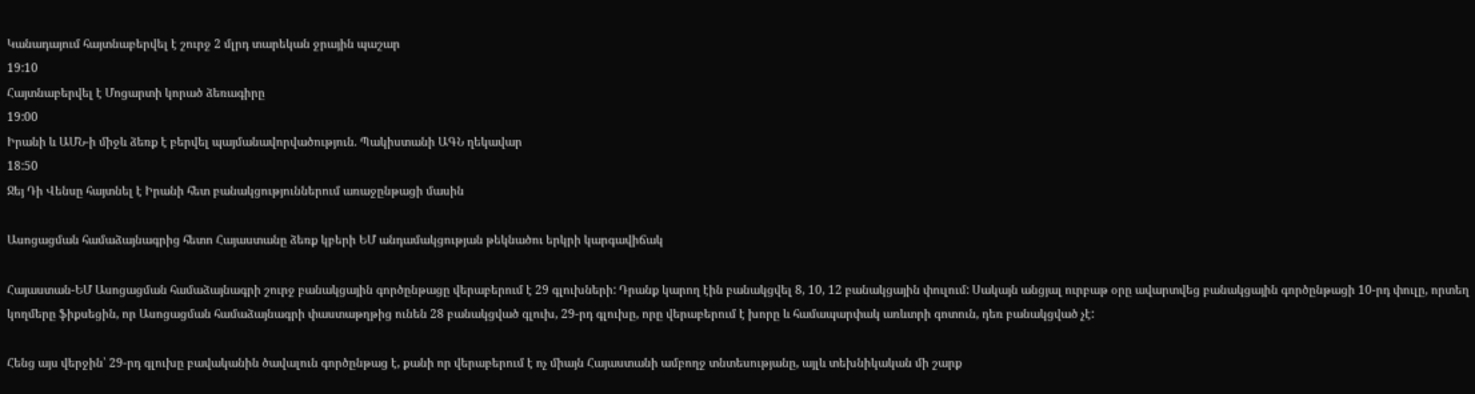Կանադայում հայտնաբերվել է շուրջ 2 մլրդ տարեկան ջրային պաշար
19:10
Հայտնաբերվել է Մոցարտի կորած ձեռագիրը
19:00
Իրանի և ԱՄՆ-ի միջև ձեռք է բերվել պայմանավորվածություն. Պակիստանի ԱԳՆ ղեկավար
18:50
Ջեյ Դի Վենսը հայտնել է Իրանի հետ բանակցություններում առաջընթացի մասին

Ասոցացման համաձայնագրից հետո Հայաստանը ձեռք կբերի ԵՄ անդամակցության թեկնածու երկրի կարգավիճակ

Հայաստան-ԵՄ Ասոցացման համաձայնագրի շուրջ բանակցային գործընթացը վերաբերում է 29 գլուխների: Դրանք կարող էին բանակցվել 8, 10, 12 բանակցային փուլում: Սակայն անցյալ ուրբաթ օրը ավարտվեց բանակցային գործընթացի 10-րդ փուլը, որտեղ կողմերը ֆիքսեցին, որ Ասոցացման համաձայնագրի փաստաթղթից ունեն 28 բանակցված գլուխ, 29-րդ գլուխը, որը վերաբերում է խորը և համապարփակ առևտրի գոտուն, դեռ բանակցված չէ:

Հենց այս վերջին՝ 29-րդ գլուխը բավականին ծավալուն գործընթաց է, քանի որ վերաբերում է ոչ միայն Հայաստանի ամբողջ տնտեսությանը, այլև տեխնիկական մի շարք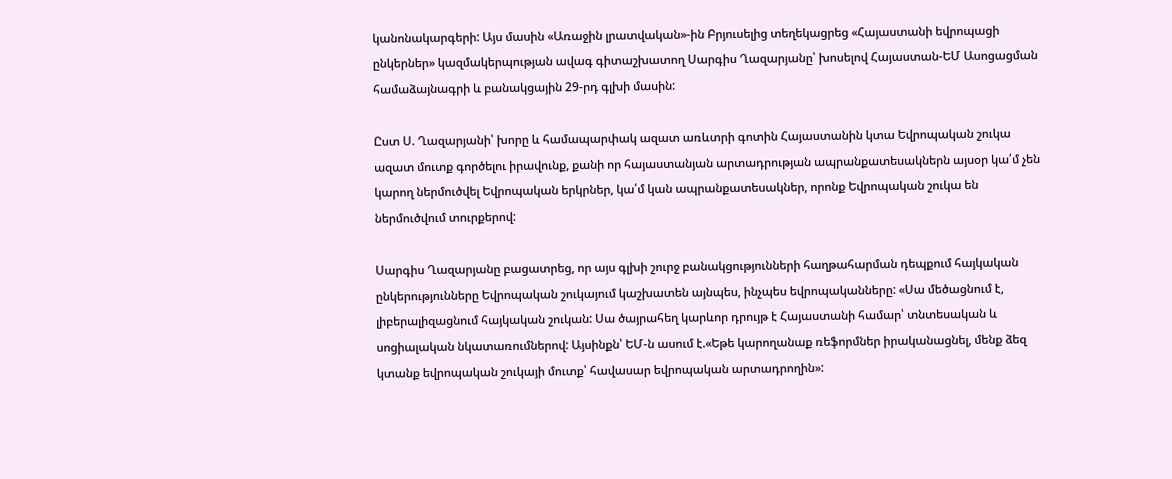կանոնակարգերի: Այս մասին «Առաջին լրատվական»-ին Բրյուսելից տեղեկացրեց «Հայաստանի եվրոպացի ընկերներ» կազմակերպության ավագ գիտաշխատող Սարգիս Ղազարյանը՝ խոսելով Հայաստան-ԵՄ Ասոցացման համաձայնագրի և բանակցային 29-րդ գլխի մասին:

Ըստ Ս. Ղազարյանի՝ խորը և համապարփակ ազատ առևտրի գոտին Հայաստանին կտա Եվրոպական շուկա ազատ մուտք գործելու իրավունք, քանի որ հայաստանյան արտադրության ապրանքատեսակներն այսօր կա՛մ չեն կարող ներմուծվել Եվրոպական երկրներ, կա՛մ կան ապրանքատեսակներ, որոնք Եվրոպական շուկա են ներմուծվում տուրքերով:

Սարգիս Ղազարյանը բացատրեց, որ այս գլխի շուրջ բանակցությունների հաղթահարման դեպքում հայկական ընկերությունները Եվրոպական շուկայում կաշխատեն այնպես, ինչպես եվրոպականները: «Սա մեծացնում է, լիբերալիզացնում հայկական շուկան: Սա ծայրահեղ կարևոր դրույթ է Հայաստանի համար՝ տնտեսական և սոցիալական նկատառումներով: Այսինքն՝ ԵՄ-ն ասում է.«Եթե կարողանաք ռեֆորմներ իրականացնել, մենք ձեզ կտանք եվրոպական շուկայի մուտք՝ հավասար եվրոպական արտադրողին»: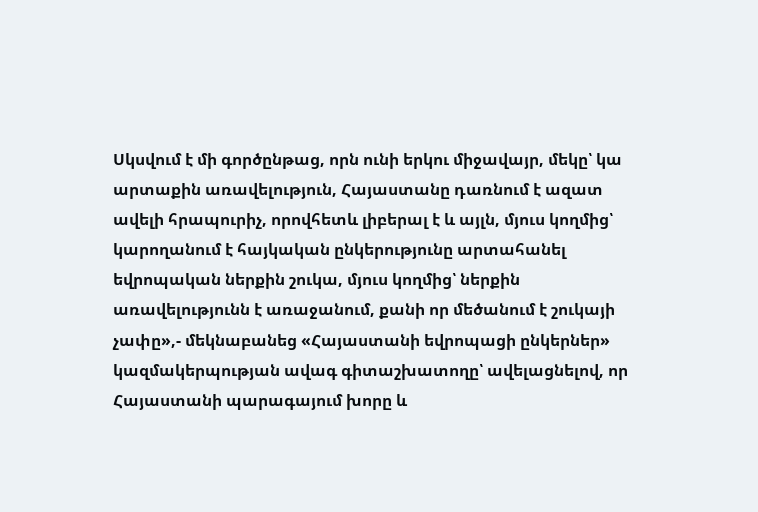Սկսվում է մի գործընթաց, որն ունի երկու միջավայր, մեկը՝ կա արտաքին առավելություն, Հայաստանը դառնում է ազատ ավելի հրապուրիչ, որովհետև լիբերալ է և այլն, մյուս կողմից՝ կարողանում է հայկական ընկերությունը արտահանել եվրոպական ներքին շուկա, մյուս կողմից՝ ներքին առավելությունն է առաջանում, քանի որ մեծանում է շուկայի չափը»,- մեկնաբանեց «Հայաստանի եվրոպացի ընկերներ» կազմակերպության ավագ գիտաշխատողը՝ ավելացնելով, որ Հայաստանի պարագայում խորը և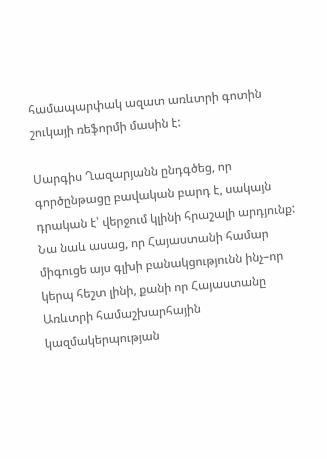համապարփակ ազատ առևտրի գոտին շուկայի ռեֆորմի մասին է:

Սարգիս Ղազարյանն ընդգծեց, որ գործընթացը բավական բարդ է, սակայն դրական է՝ վերջում կլինի հրաշալի արդյունք: Նա նաև ասաց, որ Հայաստանի համար միգուցե այս գլխի բանակցությունն ինչ–որ կերպ հեշտ լինի, քանի որ Հայաստանը Առևտրի համաշխարհային կազմակերպության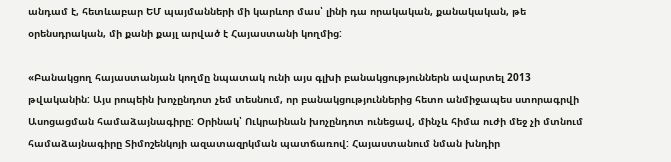անդամ է, հետևաբար ԵՄ պայմանների մի կարևոր մաս՝ լինի դա որակական, քանակական, թե օրենսդրական, մի քանի քայլ արված է Հայաստանի կողմից:

«Բանակցող հայաստանյան կողմը նպատակ ունի այս գլխի բանակցություններն ավարտել 2013 թվականին: Այս րոպեին խոչընդոտ չեմ տեսնում, որ բանակցություններից հետո անմիջապես ստորագրվի Ասոցացման համաձայնագիրը: Օրինակ՝ Ուկրաինան խոչընդոտ ունեցավ, մինչև հիմա ուժի մեջ չի մտնում համաձայնագիրը Տիմոշենկոյի ազատազրկման պատճառով: Հայաստանում նման խնդիր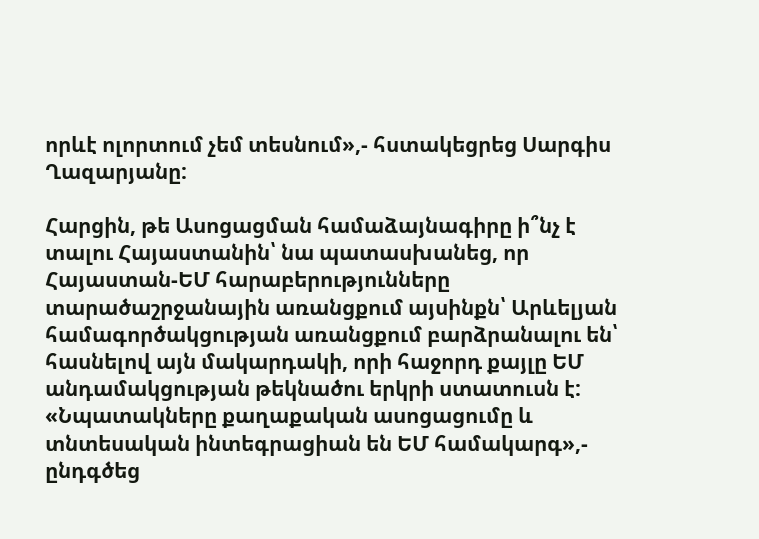որևէ ոլորտում չեմ տեսնում»,- հստակեցրեց Սարգիս Ղազարյանը:

Հարցին, թե Ասոցացման համաձայնագիրը ի՞նչ է տալու Հայաստանին՝ նա պատասխանեց, որ Հայաստան-ԵՄ հարաբերությունները տարածաշրջանային առանցքում այսինքն՝ Արևելյան համագործակցության առանցքում բարձրանալու են՝ հասնելով այն մակարդակի, որի հաջորդ քայլը ԵՄ անդամակցության թեկնածու երկրի ստատուսն է: «Նպատակները քաղաքական ասոցացումը և տնտեսական ինտեգրացիան են ԵՄ համակարգ»,- ընդգծեց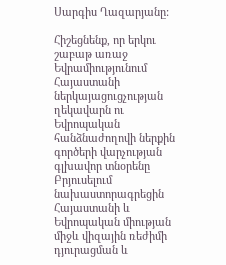Սարգիս Ղազարյանը:

Հիշեցնենք, որ երկու շաբաթ առաջ Եվրամիությունում Հայաստանի ներկայացուցչության ղեկավարն ու Եվրոպական հանձնաժողովի ներքին գործերի վարչության գլխավոր տնօրենը Բրյուսելում նախաստորագրեցին Հայաստանի և Եվրոպական միության միջև վիզային ռեժիմի դյուրացման և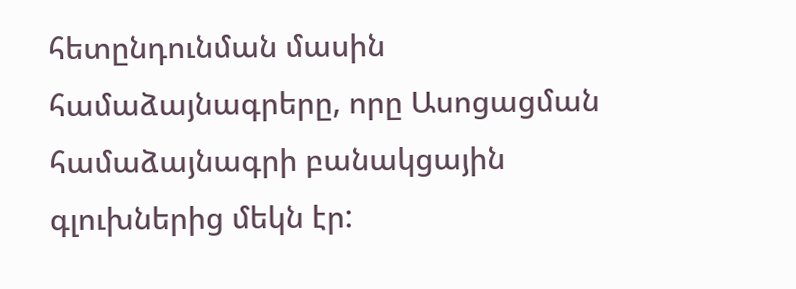հետընդունման մասին համաձայնագրերը, որը Ասոցացման համաձայնագրի բանակցային գլուխներից մեկն էր: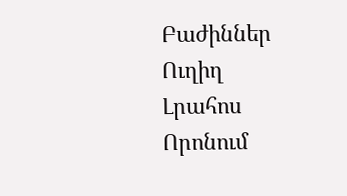Բաժիններ
Ուղիղ
Լրահոս
Որոնում